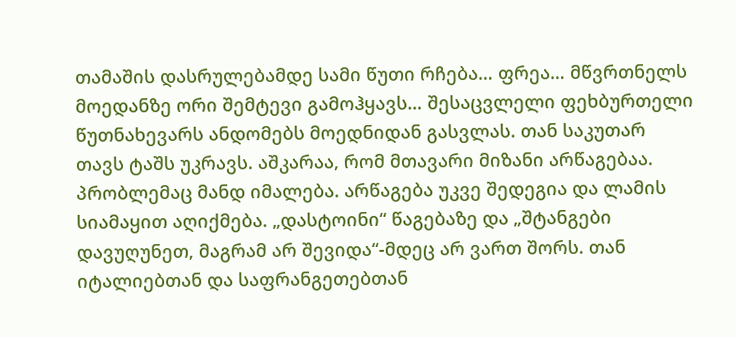თამაშის დასრულებამდე სამი წუთი რჩება… ფრეა… მწვრთნელს მოედანზე ორი შემტევი გამოჰყავს… შესაცვლელი ფეხბურთელი წუთნახევარს ანდომებს მოედნიდან გასვლას. თან საკუთარ თავს ტაშს უკრავს. აშკარაა, რომ მთავარი მიზანი არწაგებაა. პრობლემაც მანდ იმალება. არწაგება უკვე შედეგია და ლამის სიამაყით აღიქმება. „დასტოინი“ წაგებაზე და „შტანგები დავუღუნეთ, მაგრამ არ შევიდა“-მდეც არ ვართ შორს. თან იტალიებთან და საფრანგეთებთან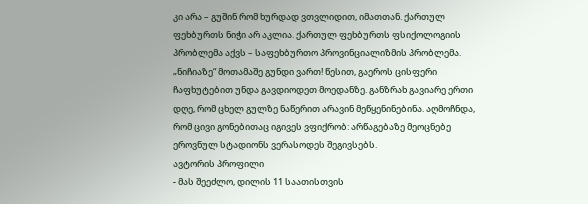კი არა – გუშინ რომ ხურდად ვთვლიდით, იმათთან. ქართულ ფეხბურთს ნიჭი არ აკლია. ქართულ ფეხბურთს ფსიქოლოგიის პრობლემა აქვს – საფეხბურთო პროვინციალიზმის პრობლემა. „ნიჩიაზე“ მოთამაშე გუნდი ვართ! წესით, გაეროს ცისფერი ჩაფხუტებით უნდა გავდიოდეთ მოედანზე. განზრახ გავიარე ერთი დღე, რომ ცხელ გულზე ნაწერით არავინ მეწყენინებინა. აღმოჩნდა, რომ ცივი გონებითაც იგივეს ვფიქრობ: არწაგებაზე მეოცნებე ეროვნულ სტადიონს ვერასოდეს შეგივსებს.
ავტორის პროფილი
- მას შეეძლო, დილის 11 საათისთვის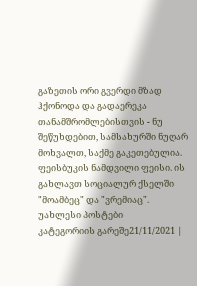გაზეთის ორი გვერდი მზად ჰქონოდა და გადაერეკა თანამშრომლებისთვის - ნუ შეწუხდებით, სამსახურში ნუღარ მოხვალთ, საქმე გაკეთებულია. ფეისბუკის ნამდვილი ფეისი. ის გახლავთ სოციალურ ქსელში "მოამბეც" და "ვრემიაც".
უახლესი პოსტები
კატეგორიის გარეშე21/11/2021 |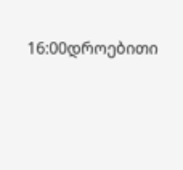16:00დროებითი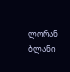ლორან ბლანი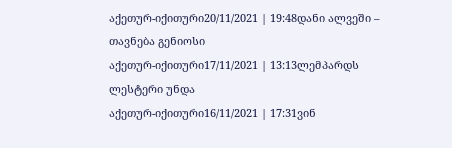აქეთურ-იქითური20/11/2021 | 19:48დანი ალვეში – თავნება გენიოსი
აქეთურ-იქითური17/11/2021 | 13:13ლემპარდს ლესტერი უნდა
აქეთურ-იქითური16/11/2021 | 17:31ვინ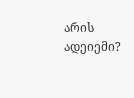არის ადეიემი?